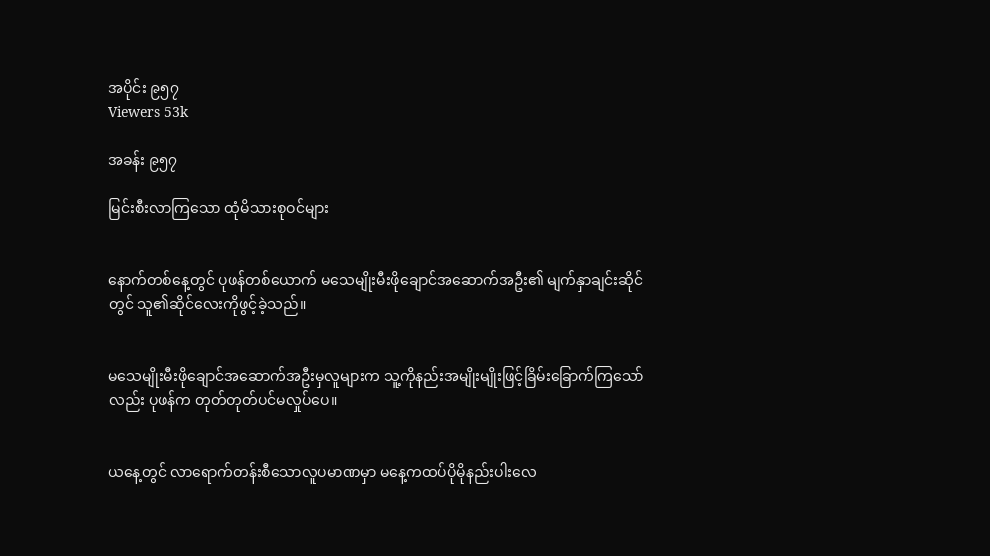အပိုင်း ၉၅၇
Viewers 53k

အခန်း ၉၅၇

မြင်းစီးလာကြသော ထုံမိသားစုဝင်များ


နောက်တစ်နေ့တွင် ပုဖန်တစ်ယောက် မသေမျိုးမီးဖိုချောင်အဆောက်အဦး၏ မျက်နှာချင်းဆိုင်တွင် သူ၏ဆိုင်လေးကိုဖွင့်ခဲ့သည်။


မသေမျိုးမီးဖိုချောင်အဆောက်အဦးမှလူများက သူ့ကိုနည်းအမျိုးမျိုးဖြင့်ခြိမ်းခြောက်ကြသော်လည်း ပုဖန်က တုတ်တုတ်ပင်မလှုပ်ပေ။


ယနေ့တွင် လာရောက်တန်းစီသောလူပမာဏမှာ မနေ့ကထပ်ပိုမိုနည်းပါးလေ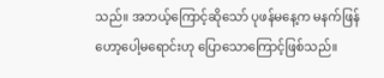သည်။ အဘယ့်ကြောင့်ဆိုသော် ပုဖန်မနေ့က မနက်ဖြန်ဟော့ပေါ့မရောင်းဟု ပြောသောကြောင့်ဖြစ်သည်။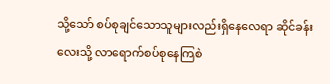သို့သော် စပ်စုချင်သောသူများလည်းရှိနေလေရာ ဆိုင်ခန်းလေးသို့ လာရောက်စပ်စုနေကြစဲ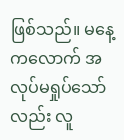ဖြစ်သည်။ မနေ့ကလောက် အလုပ်မရှုပ်သော်လည်း လူ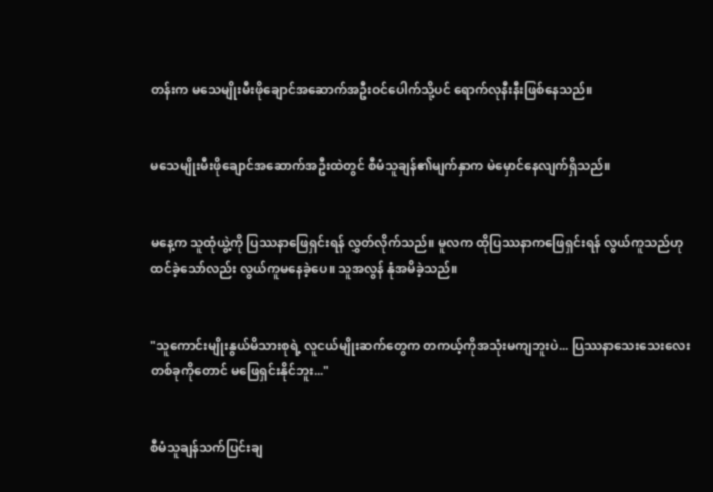တန်းက မသေမျိုးမီးဖိုချောင်အဆောက်အဦးဝင်ပေါက်သို့ပင် ရောက်လုနီးနီးဖြစ်နေသည်။


မသေမျိုးမီးဖိုချောင်အဆောက်အဦးထဲတွင် စီမံသူချန်၏မျက်နှာက မဲမှောင်နေလျက်ရှိသည်။


မနေ့က သူထုံယွဲ့ကို ပြဿနာဖြေရှင်းရန် လွှတ်လိုက်သည်။ မူလက ထိုပြဿနာကဖြေရှင်းရန် လွယ်ကူသည်ဟုထင်ခဲ့သော်လည်း လွယ်ကူမနေခဲ့ပေ။ သူအလွန် နုံအမိခဲ့သည်။


"သူကောင်းမျိုးနွယ်မိသားစုရဲ့ လူငယ်မျိုးဆက်တွေက တကယ့်ကိုအသုံးမကျဘူးပဲ... ပြဿနာသေးသေးလေးတစ်ခုကိုတောင် မဖြေရှင်းနိုင်ဘူး..."


စီမံသူချန်သက်ပြင်းချ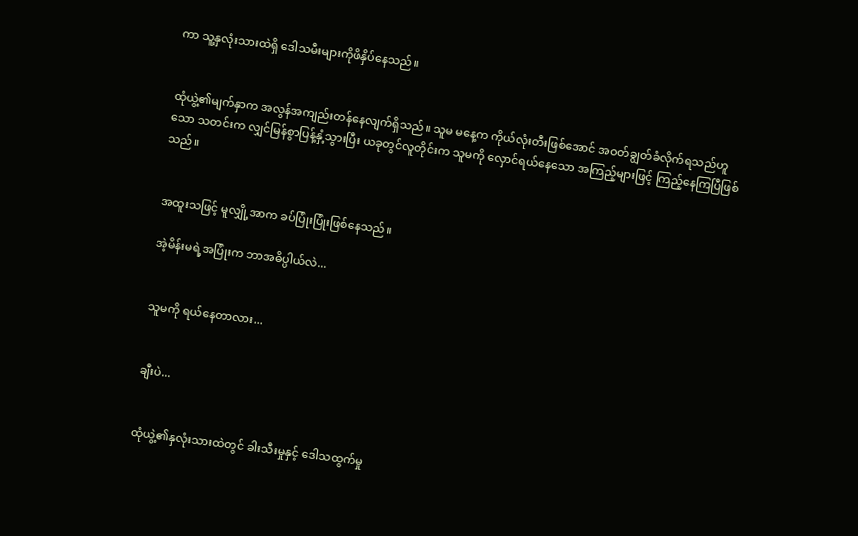ကာ သူ့နှလုံးသားထဲရှိ ဒေါသမီးများကိုဖိနှိပ်နေသည်။


ထုံယွဲ့၏မျက်နှာက အလွန်အကျည်းတန်နေလျက်ရှိသည်။ သူမ မနေ့က ကိုယ်လုံးတီးဖြစ်အောင် အဝတ်ချွတ်ခံလိုက်ရသည်ဟူသော သတင်းက လျှင်မြန်စွာပြန့်နှံ့သွားပြီး ယခုတွင်လူတိုင်းက သူမကို လှောင်ရယ်နေသော အကြည့်များဖြင့် ကြည့်နေကြပြီဖြစ်သည်။


အထူးသဖြင့် မူလျှို့အာက ခပ်ပြုံးပြုံးဖြစ်နေသည်။

အဲ့မိန်းမရဲ့အပြုံးက ဘာအဓိပ္ပါယ်လဲ...


သူမကို ရယ်နေတာလား...


ချီးပဲ...


ထုံယွဲ့၏နှလုံးသားထဲတွင် ခါးသီးမှုနှင့် ဒေါသထွက်မှု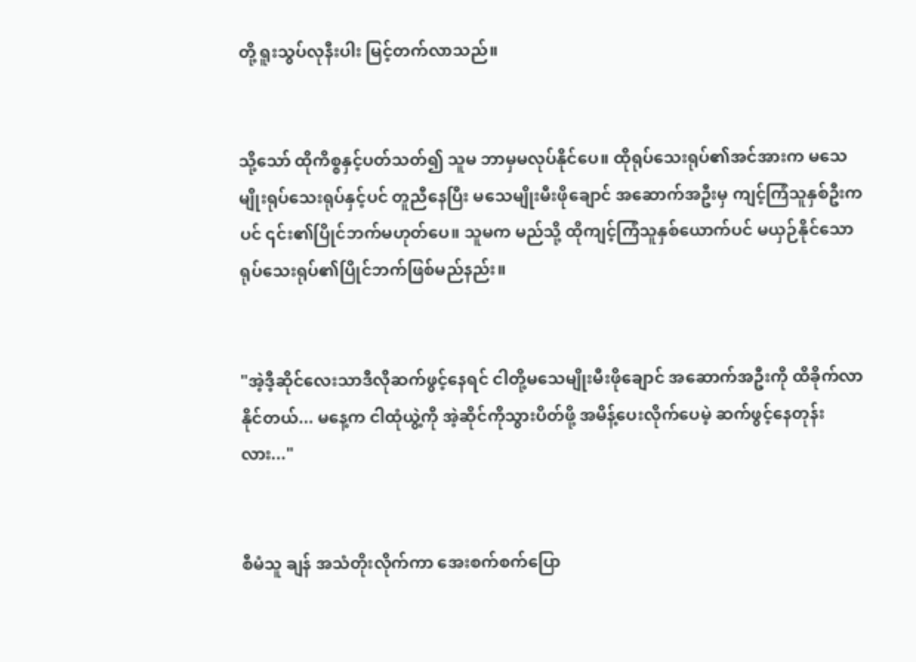တို့ ရူးသွပ်လုနီးပါး မြင့်တက်လာသည်။


သို့သော် ထိုကိစ္စနှင့်ပတ်သတ်၍ သူမ ဘာမှမလုပ်နိုင်ပေ။ ထိုရုပ်သေးရုပ်၏အင်အားက မသေမျိုးရုပ်သေးရုပ်နှင့်ပင် တူညီနေပြီး မသေမျိုးမီးဖိုချောင် အဆောက်အဦးမှ ကျင့်ကြံသူနှစ်ဦးကပင် ၎င်း၏ပြိုင်ဘက်မဟုတ်ပေ။ သူမက မည်သို့ ထိုကျင့်ကြံသူနှစ်ယောက်ပင် မယှဉ်နိုင်သော ရုပ်သေးရုပ်၏ပြိုင်ဘက်ဖြစ်မည်နည်း။


"အဲ့ဒီ့ဆိုင်လေးသာဒီလိုဆက်ဖွင့်နေရင် ငါတို့မသေမျိုးမီးဖိုချောင် အဆောက်အဦးကို ထိခိုက်လာနိုင်တယ်... မနေ့က ငါထုံယွဲ့ကို အဲ့ဆိုင်ကိုသွားပိတ်ဖို့ အမိန့်ပေးလိုက်ပေမဲ့ ဆက်ဖွင့်နေတုန်းလား..."


စီမံသူ ချန် အသံတိုးလိုက်ကာ အေးစက်စက်ပြော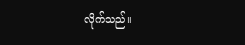လိုက်သည်။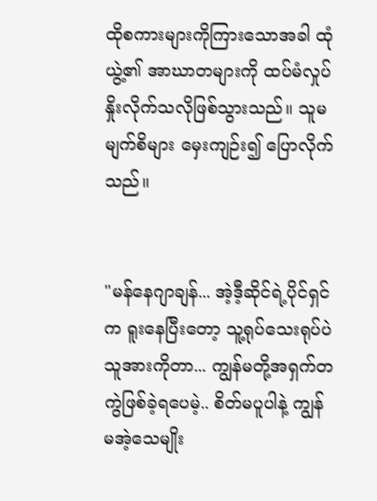ထိုစကားများကိုကြားသောအခါ ထုံယွဲ့၏ အာဃာတများကို ထပ်မံလှုပ်နှိုးလိုက်သလိုဖြစ်သွားသည်။ သူမမျက်စိများ မှေးကျဉ်း၍ ပြောလိုက်သည်။


"မန်နေဂျာချန်... အဲ့ဒီ့ဆိုင်ရဲ့ပိုင်ရှင်က ရူးနေပြီးတော့ သူ့ရုပ်သေးရုပ်ပဲသူအားကိုတာ... ကျွန်မတို့အရှက်တကွဲဖြစ်ခဲ့ရပေမဲ့.. စိတ်မပူပါနဲ့ ကျွန်မအဲ့သေမျိုး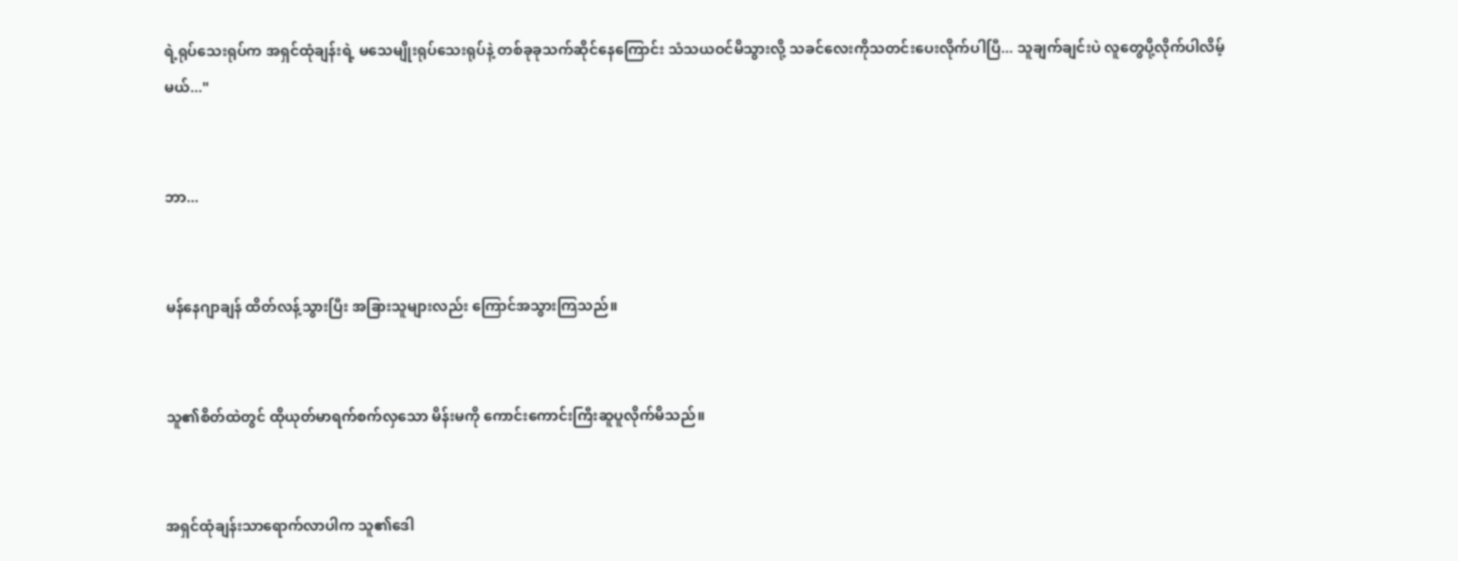ရဲ့ရုပ်သေးရုပ်က အရှင်ထုံချန်းရဲ့ မသေမျိုးရုပ်သေးရုပ်နဲ့ တစ်ခုခုသက်ဆိုင်နေကြောင်း သံသယဝင်မိသွားလို့ သခင်လေးကိုသတင်းပေးလိုက်ပါပြီ... သူချက်ချင်းပဲ လူတွေပို့လိုက်ပါလိမ့်မယ်..."


ဘာ...


မန်နေဂျာချန် ထိတ်လန့်သွားပြီး အခြားသူများလည်း ကြောင်အသွားကြသည်။


သူ၏စိတ်ထဲတွင် ထိုယုတ်မာရက်စက်လှသော မိန်းမကို ကောင်းကောင်းကြီးဆူပူလိုက်မိသည်။


အရှင်ထုံချန်းသာရောက်လာပါက သူ၏ဒေါ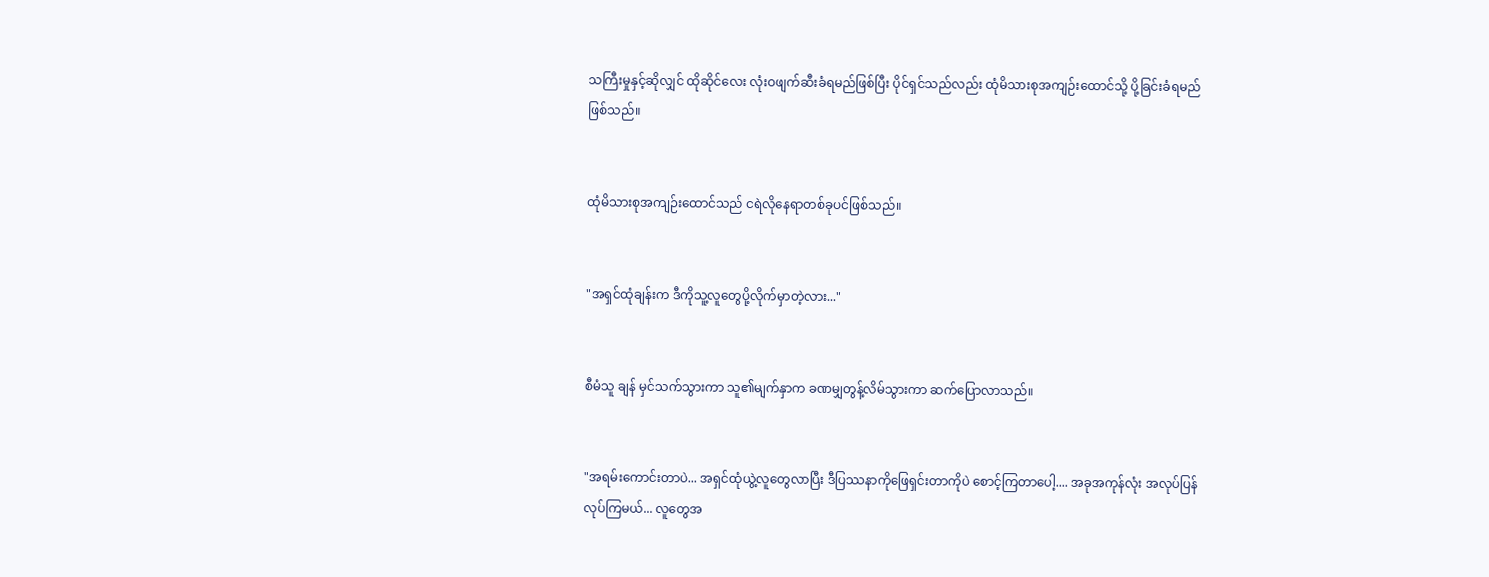သကြီးမှုနှင့်ဆိုလျှင် ထိုဆိုင်လေး လုံးဝဖျက်ဆီးခံရမည်ဖြစ်ပြီး ပိုင်ရှင်သည်လည်း ထုံမိသားစုအကျဉ်းထောင်သို့ ပို့ခြင်းခံရမည်ဖြစ်သည်။


ထုံမိသားစုအကျဉ်းထောင်သည် ငရဲလိုနေရာတစ်ခုပင်ဖြစ်သည်။


"အရှင်ထုံချန်းက ဒီကိုသူ့လူတွေပို့လိုက်မှာတဲ့လား..."


စီမံသူ ချန် မှင်သက်သွားကာ သူ၏မျက်နှာက ခဏမျှတွန့်လိမ်သွားကာ ဆက်ပြောလာသည်။


"အရမ်းကောင်းတာပဲ... အရှင်ထုံယွဲ့လူတွေလာပြီး ဒီပြဿနာကိုဖြေရှင်းတာကိုပဲ စောင့်ကြတာပေါ့.... အခုအကုန်လုံး အလုပ်ပြန်လုပ်ကြမယ်... လူတွေအ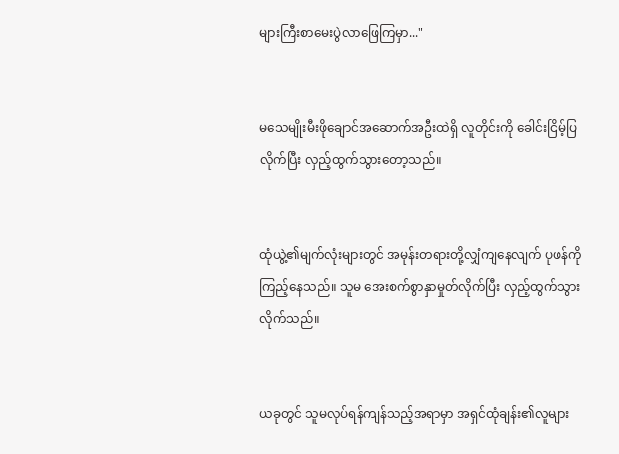များကြီးစာမေးပွဲလာဖြေကြမှာ..."


မသေမျိုးမီးဖိုချောင်အဆောက်အဦးထဲရှိ လူတိုင်းကို ခေါင်းငြိမ့်ပြလိုက်ပြီး လှည့်ထွက်သွားတော့သည်။


ထုံယွဲ့၏မျက်လုံးများတွင် အမုန်းတရားတို့လျှံကျနေလျက် ပုဖန်ကိုကြည့်နေသည်။ သူမ အေးစက်စွာနှာမှုတ်လိုက်ပြီး လှည့်ထွက်သွားလိုက်သည်။


ယခုတွင် သူမလုပ်ရန်ကျန်သည့်အရာမှာ အရှင်ထုံချန်း၏လူများ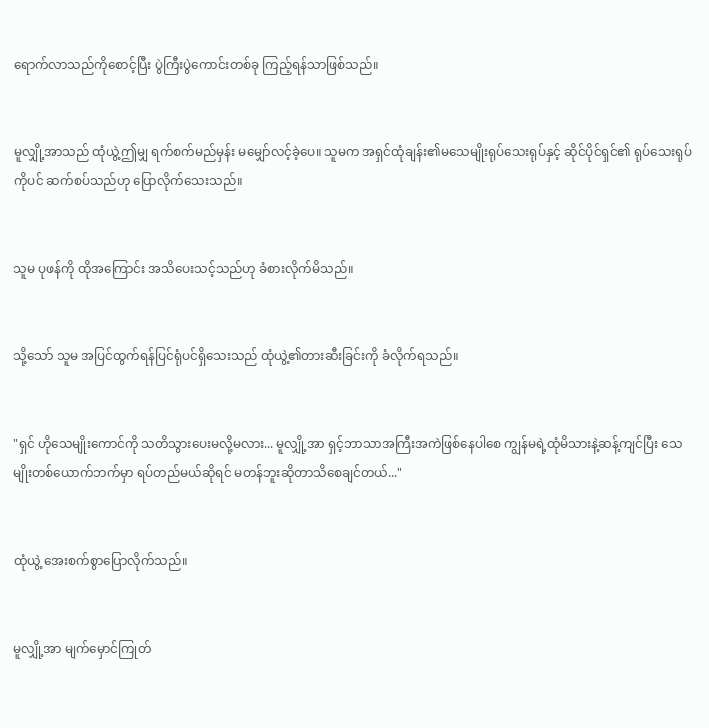ရောက်လာသည်ကိုစောင့်ပြီး ပွဲကြီးပွဲကောင်းတစ်ခု ကြည့်ရန်သာဖြစ်သည်။


မူလျှို့အာသည် ထုံယွဲ့ဤမျှ ရက်စက်မည်မှန်း မမျှော်လင့်ခဲ့ပေ။ သူမက အရှင်ထုံချန်း၏မသေမျိုးရုပ်သေးရုပ်နှင့် ဆိုင်ပိုင်ရှင်၏ ရုပ်သေးရုပ်ကိုပင် ဆက်စပ်သည်ဟု ပြောလိုက်သေးသည်။


သူမ ပုဖန်ကို ထိုအကြောင်း အသိပေးသင့်သည်ဟု ခံစားလိုက်မိသည်။


သို့သော် သူမ အပြင်ထွက်ရန်ပြင်ရုံပင်ရှိသေးသည် ထုံယွဲ့၏တားဆီးခြင်းကို ခံလိုက်ရသည်။


"ရှင် ဟိုသေမျိုးကောင်ကို သတိသွားပေးမလို့မလား... မူလျှို့အာ ရှင့်ဘာသာအကြီးအကဲဖြစ်နေပါစေ ကျွန်မရဲ့ထုံမိသားနဲ့ဆန့်ကျင်ပြီး သေမျိုးတစ်ယောက်ဘက်မှာ ရပ်တည်မယ်ဆိုရင် မတန်ဘူးဆိုတာသိစေချင်တယ်..."


ထုံယွဲ့ အေးစက်စွာပြောလိုက်သည်။


မူလျှို့အာ မျက်မှောင်ကြုတ်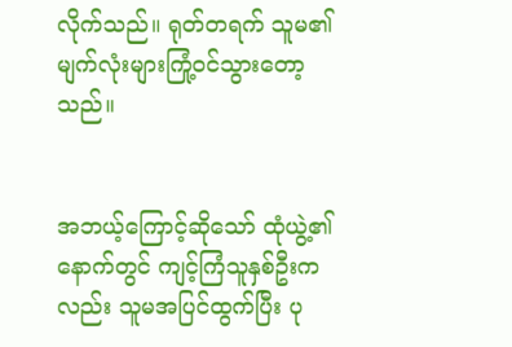လိုက်သည်။ ရုတ်တရက် သူမ၏မျက်လုံးများကြုံ့ဝင်သွားတော့သည်။


အဘယ့်ကြောင့်ဆိုသော် ထုံယွဲ့၏နောက်တွင် ကျင့်ကြံသူနှစ်ဦးကလည်း သူမအပြင်ထွက်ပြီး ပု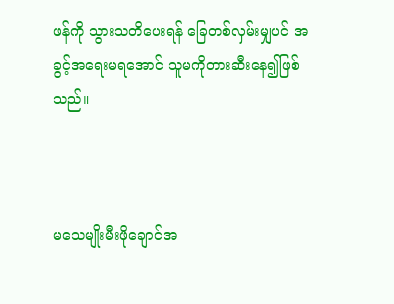ဖန်ကို သွားသတိပေးရန် ခြေတစ်လှမ်းမျှပင် အခွင့်အရေးမရအောင် သူမကိုတားဆီးနေ၍ဖြစ်သည်။



မသေမျိုးမီးဖိုချောင်အ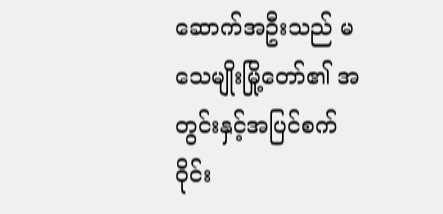ဆောက်အဦးသည် မသေမျိုးမြို့တော်၏ အတွင်းနှင့်အပြင်စက်ဝိုင်း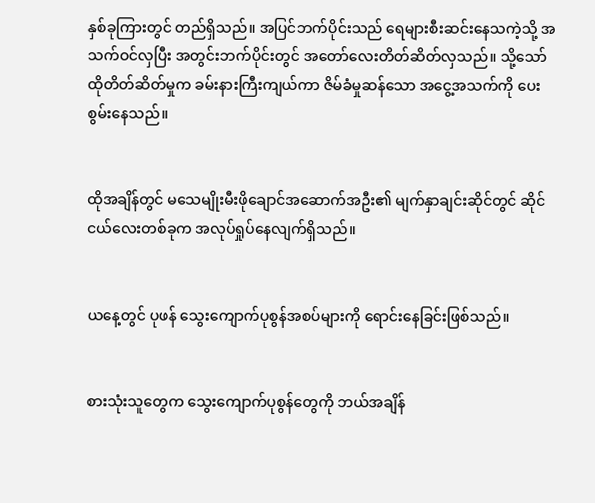နှစ်ခုကြားတွင် တည်ရှိသည်။ အပြင်ဘက်ပိုင်းသည် ရေများစီးဆင်းနေသကဲ့သို့ အသက်ဝင်လှပြီး အတွင်းဘက်ပိုင်းတွင် အတော်လေးတိတ်ဆိတ်လှသည်။ သို့သော် ထိုတိတ်ဆိတ်မှုက ခမ်းနားကြီးကျယ်ကာ ဇိမ်ခံမှုဆန်သော အငွေ့အသက်ကို ပေးစွမ်းနေသည်။


ထိုအချိန်တွင် မသေမျိုးမီးဖိုချောင်အဆောက်အဦး၏ မျက်နှာချင်းဆိုင်တွင် ဆိုင်ငယ်လေးတစ်ခုက အလုပ်ရှုပ်နေလျက်ရှိသည်။


ယနေ့တွင် ပုဖန် သွေးကျောက်ပုစွန်အစပ်များကို ရောင်းနေခြင်းဖြစ်သည်။


စားသုံးသူတွေက သွေးကျောက်ပုစွန်တွေကို ဘယ်အချိန်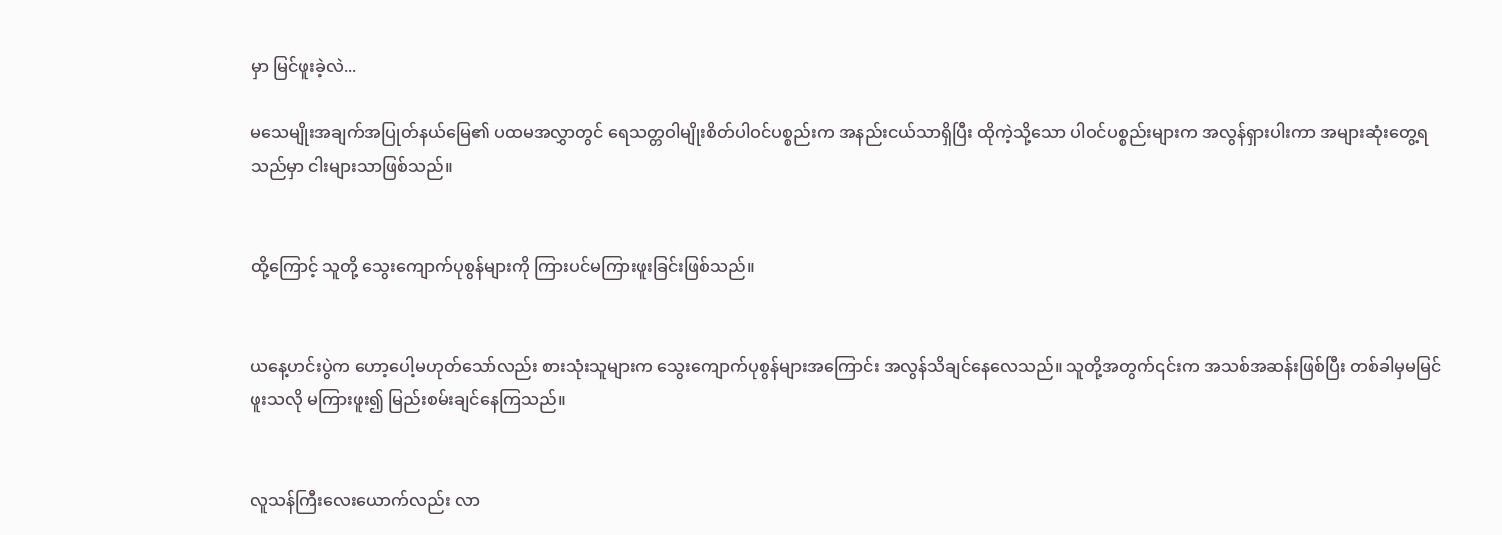မှာ မြင်ဖူးခဲ့လဲ...

မသေမျိုးအချက်အပြုတ်နယ်မြေ၏ ပထမအလွှာတွင် ရေသတ္တဝါမျိုးစိတ်ပါဝင်ပစ္စည်းက အနည်းငယ်သာရှိပြီး ထိုကဲ့သို့သော ပါဝင်ပစ္စည်းများက အလွန်ရှားပါးကာ အများဆုံးတွေ့ရသည်မှာ ငါးများသာဖြစ်သည်။


ထို့ကြောင့် သူတို့ သွေးကျောက်ပုစွန်များကို ကြားပင်မကြားဖူးခြင်းဖြစ်သည်။


ယနေ့ဟင်းပွဲက ဟော့ပေါ့မဟုတ်သော်လည်း စားသုံးသူများက သွေးကျောက်ပုစွန်များအကြောင်း အလွန်သိချင်နေလေသည်။ သူတို့အတွက်၎င်းက အသစ်အဆန်းဖြစ်ပြီး တစ်ခါမှမမြင်ဖူးသလို မကြားဖူး၍ မြည်းစမ်းချင်နေကြသည်။


လူသန်ကြီးလေးယောက်လည်း လာ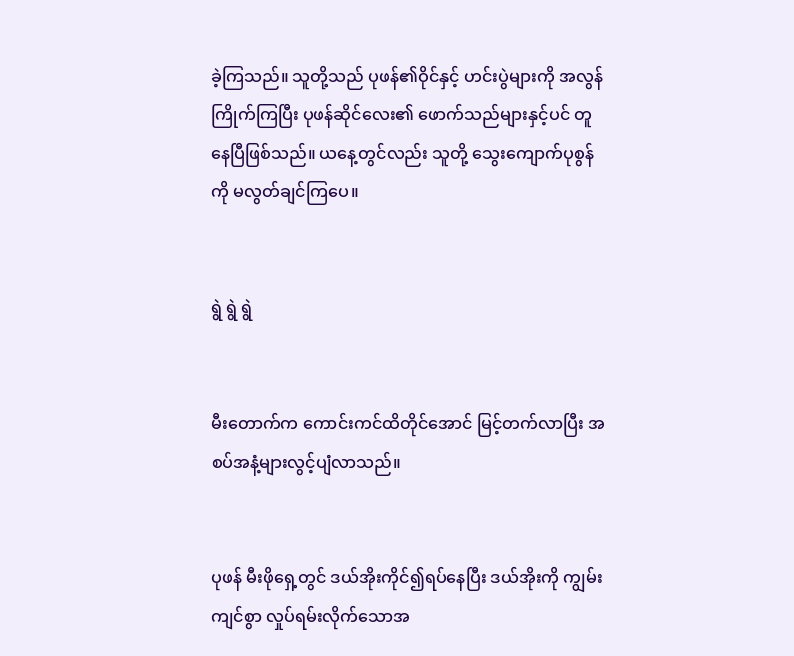ခဲ့ကြသည်။ သူတို့သည် ပုဖန်၏ဝိုင်နှင့် ဟင်းပွဲများကို အလွန်ကြိုက်ကြပြီး ပုဖန်ဆိုင်လေး၏ ဖောက်သည်များနှင့်ပင် တူနေပြီဖြစ်သည်။ ယနေ့တွင်လည်း သူတို့ သွေးကျောက်ပုစွန်ကို မလွတ်ချင်ကြပေ။


ရွဲ ရွဲ ရွဲ


မီးတောက်က ကောင်းကင်ထိတိုင်အောင် မြင့်တက်လာပြီး အစပ်အနံ့များလွင့်ပျံလာသည်။


ပုဖန် မီးဖိုရှေ့တွင် ဒယ်အိုးကိုင်၍ရပ်နေပြီး ဒယ်အိုးကို ကျွမ်းကျင်စွာ လှုပ်ရမ်းလိုက်သောအ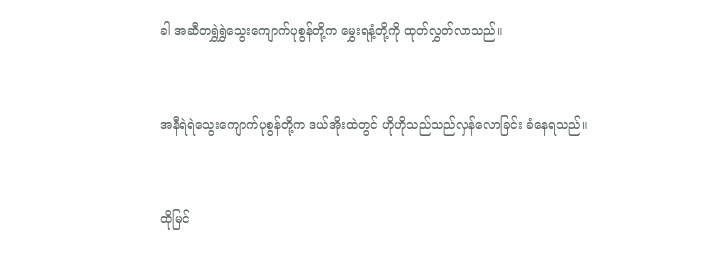ခါ အဆီတရွှဲရွှဲသွေးကျောက်ပုစွန်တို့က မွှေးရနံ့တို့ကို ထုတ်လွှတ်လာသည်။


အနီရဲရဲသွေးကျောက်ပုစွန်တို့က ဒယ်အိုးထဲတွင် ဟိုဟိုသည်သည်လှန်လောခြင်း ခံနေရသည်။


ထိုမြင်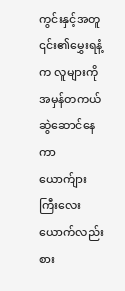ကွင်းနှင့်အတူ ၎င်း၏မွှေးရနံ့က လူများကို အမှန်တကယ်ဆွဲဆောင်နေကာ ယောက်ျားကြီးလေးယောက်လည်း စား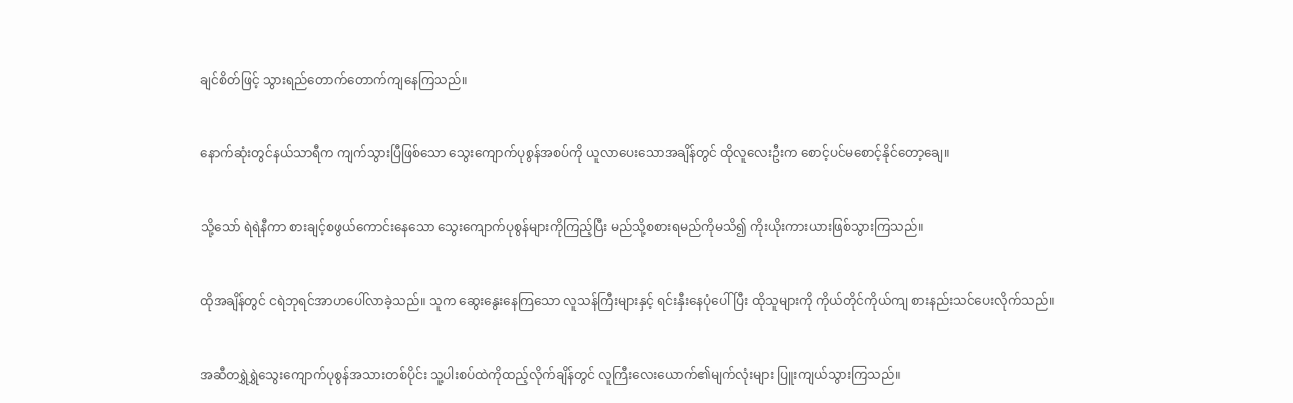ချင်စိတ်ဖြင့် သွားရည်တောက်တောက်ကျနေကြသည်။


နောက်ဆုံးတွင်နယ်သာရီက ကျက်သွားပြီဖြစ်သော သွေးကျောက်ပုစွန်အစပ်ကို ယူလာပေးသောအချိန်တွင် ထိုလူလေးဦးက စောင့်ပင်မစောင့်နိုင်တော့ချေ။


သို့သော် ရဲရဲနီကာ စားချင့်စဖွယ်ကောင်းနေသော သွေးကျောက်ပုစွန်များကိုကြည့်ပြီး မည်သို့စစားရမည်ကိုမသိ၍ ကိုးယိုးကားယားဖြစ်သွားကြသည်။


ထိုအချိန်တွင် ငရဲဘုရင်အာဟပေါ်လာခဲ့သည်။ သူက ဆွေးနွေးနေကြသော လူသန်ကြီးများနှင့် ရင်းနှီးနေပုံပေါ်ပြီး ထိုသူများကို ကိုယ်တိုင်ကိုယ်ကျ စားနည်းသင်ပေးလိုက်သည်။


အဆီတရွှဲရွှဲသွေးကျောက်ပုစွန်အသားတစ်ပိုင်း သူ့ပါးစပ်ထဲကိုထည့်လိုက်ချိန်တွင် လူကြီးလေးယောက်၏မျက်လုံးများ ပြူးကျယ်သွားကြသည်။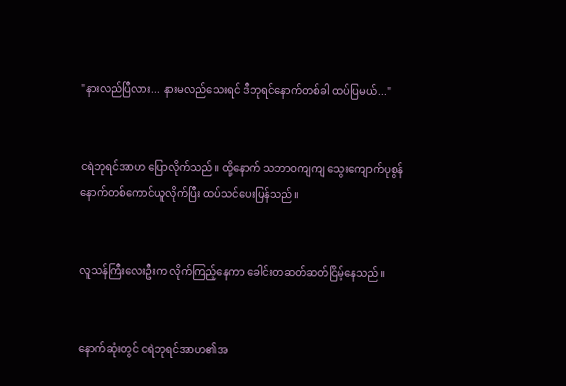"နားလည်ပြီလား... နားမလည်သေးရင် ဒီဘုရင်နောက်တစ်ခါ ထပ်ပြမယ်..."


ငရဲဘုရင်အာဟ ပြောလိုက်သည်။ ထို့နောက် သဘာဝကျကျ သွေးကျောက်ပုစွန်နောက်တစ်ကောင်ယူလိုက်ပြီး ထပ်သင်ပေးပြန်သည်။


လူသန်ကြီးလေးဦးက လိုက်ကြည့်နေကာ ခေါင်းတဆတ်ဆတ်ငြိမ့်နေသည်။


နောက်ဆုံးတွင် ငရဲဘုရင်အာဟ၏အ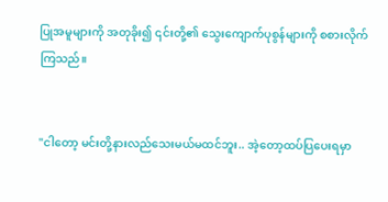ပြုအမူများကို အတုခိုး၍ ၎င်းတို့၏ သွေးကျောက်ပုစွန်များကို စစားလိုက်ကြသည်။


"ငါတော့ မင်းတို့နားလည်သေးမယ်မထင်ဘူး.. အဲ့တော့ထပ်ပြပေးရမှာ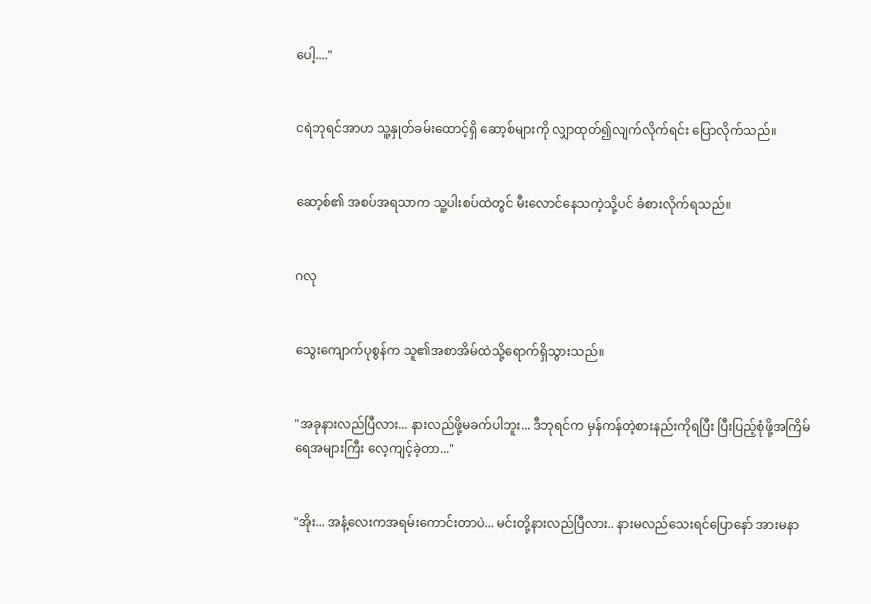ပေါ့...."


ငရဲဘုရင်အာဟ သူ့နှုတ်ခမ်းထောင့်ရှိ ဆော့စ်များကို လျှာထုတ်၍လျက်လိုက်ရင်း ပြောလိုက်သည်။


ဆော့စ်၏ အစပ်အရသာက သူ့ပါးစပ်ထဲတွင် မီးလောင်နေသကဲ့သို့ပင် ခံစားလိုက်ရသည်။


ဂလု


သွေးကျောက်ပုစွန်က သူ၏အစာအိမ်ထဲသို့ရောက်ရှိသွားသည်။


"အခုနားလည်ပြီလား... နားလည်ဖို့မခက်ပါဘူး... ဒီဘုရင်က မှန်ကန်တဲ့စားနည်းကိုရပြီး ပြီးပြည့်စုံဖို့အကြိမ်ရေအများကြီး လေ့ကျင့်ခဲ့တာ..."


"အိုး... အနံ့လေးကအရမ်းကောင်းတာပဲ... မင်းတို့နားလည်ပြီလား.. နားမလည်သေးရင်ပြောနော် အားမနာ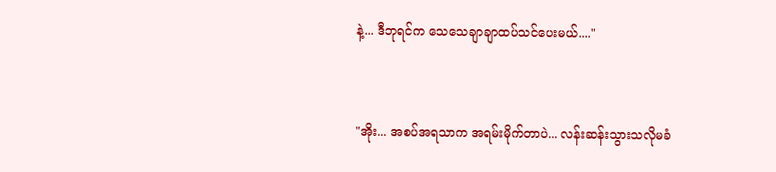နဲ့... ဒီဘုရင်က သေသေချာချာထပ်သင်ပေးမယ်...."


"အိုး... အစပ်အရသာက အရမ်းမိုက်တာပဲ... လန်းဆန်းသွားသလိုမခံ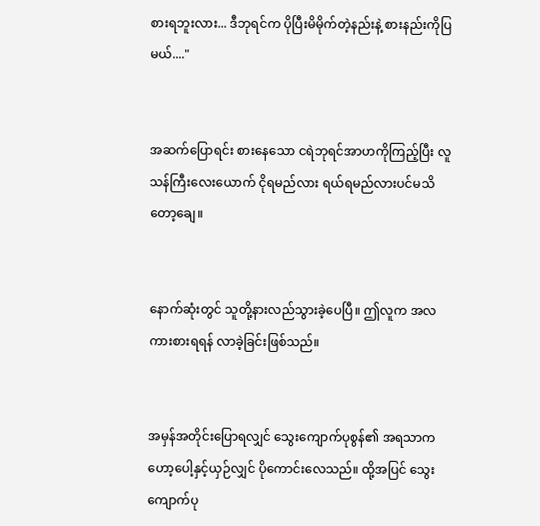စားရဘူးလား... ဒီဘုရင်က ပိုပြီးမိမိုက်တဲ့နည်းနဲ့ စားနည်းကိုပြမယ်...."


အဆက်ပြောရင်း စားနေသော ငရဲဘုရင်အာဟကိုကြည့်ပြီး လူသန်ကြီးလေးယောက် ငိုရမည်လား ရယ်ရမည်လားပင်မသိတော့ချေ။


နောက်ဆုံးတွင် သူတို့နားလည်သွားခဲ့ပေပြီ။ ဤလူက အလကားစားရရန် လာခဲ့ခြင်းဖြစ်သည်။


အမှန်အတိုင်းပြောရလျှင် သွေးကျောက်ပုစွန်၏ အရသာက ဟော့ပေါ့နှင့်ယှဉ်လျှင် ပိုကောင်းလေသည်။ ထို့အပြင် သွေးကျောက်ပု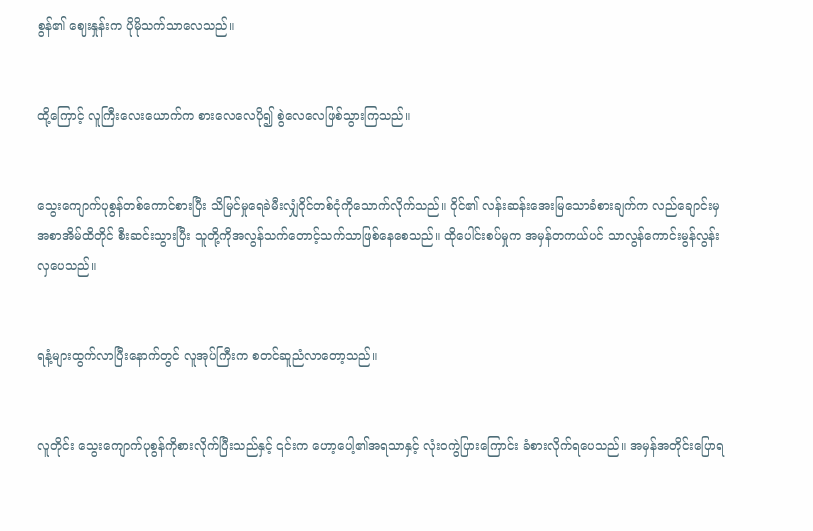စွန်၏ ဈေးနှုန်းက ပိုမိုသက်သာလေသည်။


ထို့ကြောင့် လူကြီးလေးယောက်က စားလေလေပို၍ စွဲလေလေဖြစ်သွားကြသည်။


သွေးကျောက်ပုစွန်တစ်ကောင်စားပြီး သိမြင်မှုရေခဲမီးလျှံဝိုင်တစ်ငုံကိုသောက်လိုက်သည်။ ဝိုင်၏ လန်းဆန်းအေးမြသောခံစားချက်က လည်ချောင်းမှအစာအိမ်ထိတိုင် စီးဆင်းသွားပြီး သူတို့ကိုအလွန်သက်တောင့်သက်သာဖြစ်နေစေသည်။ ထိုပေါင်းစပ်မှုက အမှန်တကယ်ပင် သာလွန်ကောင်းမွန်လွန်းလှပေသည်။


ရနံ့များထွက်လာပြီးနောက်တွင် လူအုပ်ကြီးက စတင်ဆူညံလာတော့သည်။


လူတိုင်း သွေးကျောက်ပုစွန်ကိုစားလိုက်ပြီးသည်နှင့် ၎င်းက ဟော့ပေါ့၏အရသာနှင့် လုံးဝကွဲပြားကြောင်း ခံစားလိုက်ရပေသည်။ အမှန်အတိုင်းပြောရ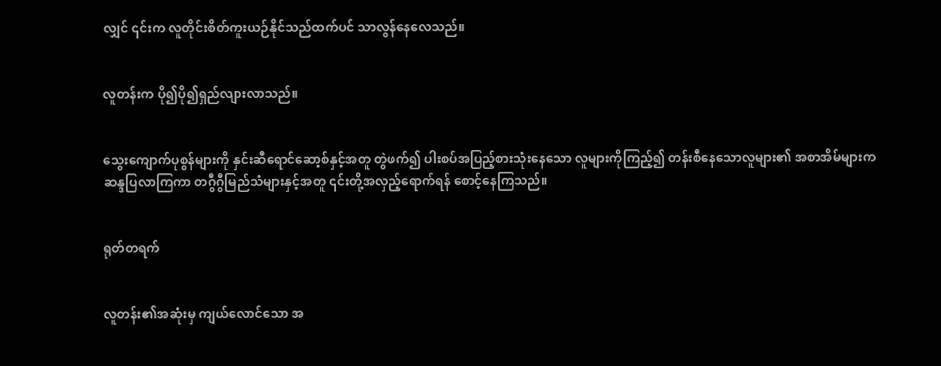လျှင် ၎င်းက လူတိုင်းစိတ်ကူးယဉ်နိုင်သည်ထက်ပင် သာလွန်နေလေသည်။


လူတန်းက ပို၍ပို၍ရှည်လျားလာသည်။


သွေးကျောက်ပုစွန်များကို နှင်းဆီရောင်ဆော့စ်နှင့်အတူ တွဲဖက်၍ ပါးစပ်အပြည့်စားသုံးနေသော လူများကိုကြည့်၍ တန်းစီနေသောလူများ၏ အစာအိမ်များက ဆန္ဒပြလာကြကာ တဂွီဂွီမြည်သံများနှင့်အတူ ၎င်းတို့အလှည့်ရောက်ရန် စောင့်နေကြသည်။


ရုတ်တရက်


လူတန်း၏အဆုံးမှ ကျယ်လောင်သော အ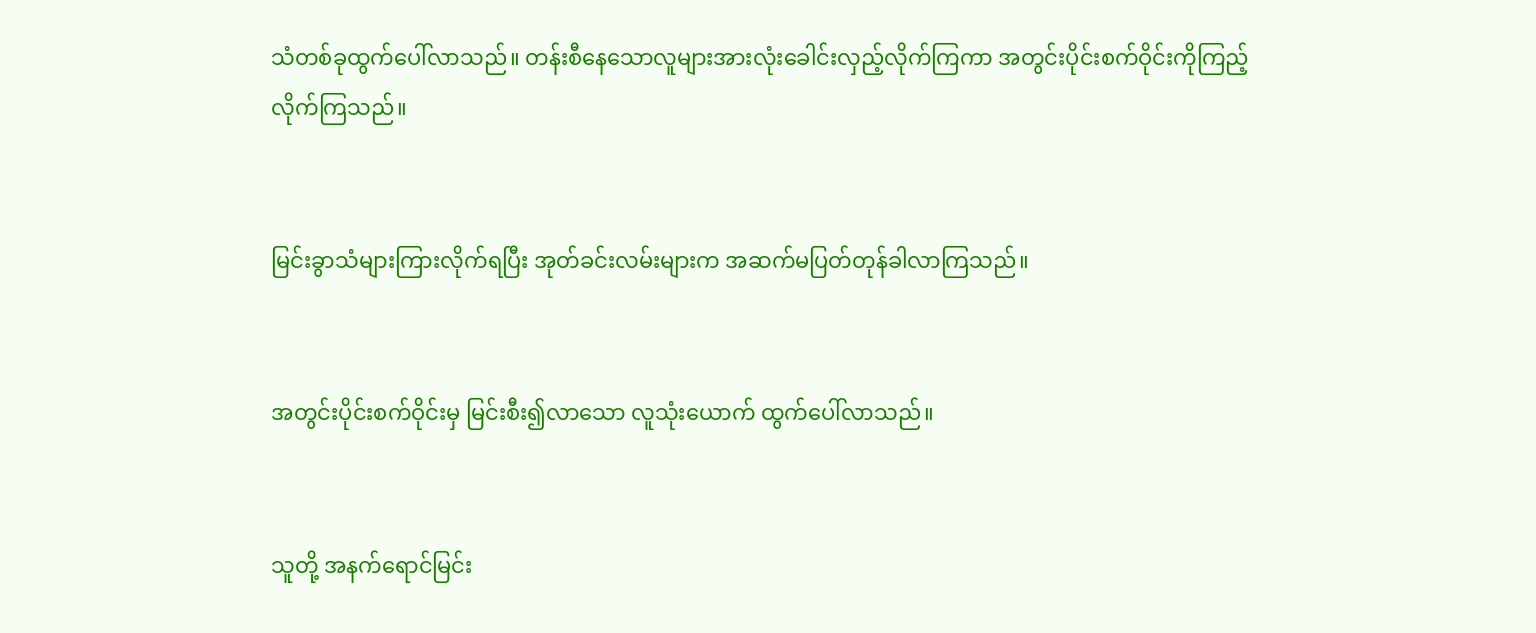သံတစ်ခုထွက်ပေါ်လာသည်။ တန်းစီနေသောလူများအားလုံးခေါင်းလှည့်လိုက်ကြကာ အတွင်းပိုင်းစက်ဝိုင်းကိုကြည့်လိုက်ကြသည်။


မြင်းခွာသံများကြားလိုက်ရပြီး အုတ်ခင်းလမ်းများက အဆက်မပြတ်တုန်ခါလာကြသည်။


အတွင်းပိုင်းစက်ဝိုင်းမှ မြင်းစီး၍လာသော လူသုံးယောက် ထွက်ပေါ်လာသည်။


သူတို့ အနက်ရောင်မြင်း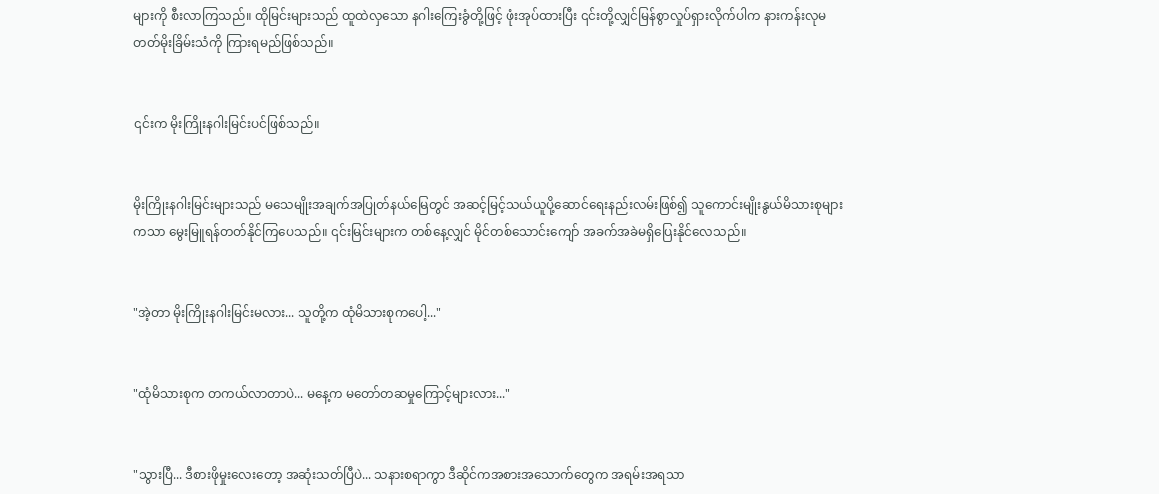များကို စီးလာကြသည်။ ထိုမြင်းများသည် ထူထဲလှသော နဂါးကြေးခွံတို့ဖြင့် ဖုံးအုပ်ထားပြီး ၎င်းတို့လျှင်မြန်စွာလှုပ်ရှားလိုက်ပါက နားကန်းလုမတတ်မိုးခြိမ်းသံကို ကြားရမည်ဖြစ်သည်။


၎င်းက မိုးကြိုးနဂါးမြင်းပင်ဖြစ်သည်။


မိုးကြိုးနဂါးမြင်းများသည် မသေမျိုးအချက်အပြုတ်နယ်မြေတွင် အဆင့်မြင့်သယ်ယူပို့ဆောင်ရေးနည်းလမ်းဖြစ်၍ သူကောင်းမျိုးနွယ်မိသားစုများကသာ မွေးမြူရန်တတ်နိုင်ကြပေသည်။ ၎င်းမြင်းများက တစ်နေ့လျှင် မိုင်တစ်သောင်းကျော် အခက်အခဲမရှိပြေးနိုင်လေသည်။


"အဲ့တာ မိုးကြိုးနဂါးမြင်းမလား... သူတို့က ထုံမိသားစုကပေါ့..."


"ထုံမိသားစုက တကယ်လာတာပဲ... မနေ့က မတော်တဆမှုကြောင့်များလား..."


"သွားပြီ... ဒီစားဖိုမှုးလေးတော့ အဆုံးသတ်ပြီပဲ... သနားစရာကွာ ဒီဆိုင်ကအစားအသောက်တွေက အရမ်းအရသာ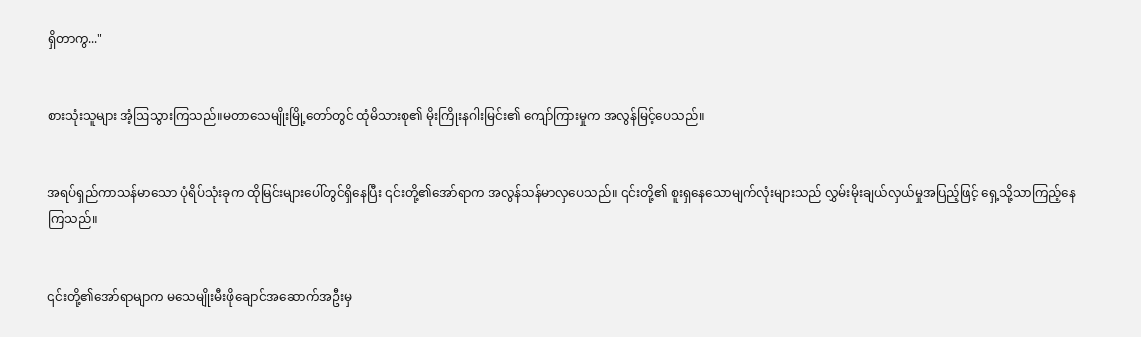ရှိတာကွ..."


စားသုံးသူများ အံ့ဩသွားကြသည်။မတာသေမျိုးမြို့တော်တွင် ထုံမိသားစု၏ မိုးကြိုးနဂါးမြင်း၏ ကျော်ကြားမှုက အလွန်မြင့်ပေသည်။


အရပ်ရှည်ကာသန်မာသော ပုံရိပ်သုံးခုက ထိုမြင်းများပေါ်တွင်ရှိနေပြီး ၎င်းတို့၏အော်ရာက အလွန်သန်မာလှပေသည်။ ၎င်းတို့၏ စူးရှနေသောမျက်လုံးများသည် လွှမ်းမိုးချယ်လှယ်မှုအပြည့်ဖြင့် ရှေ့သို့သာကြည့်နေကြသည်။


၎င်းတို့၏အော်ရာမျာက မသေမျိုးမီးဖိုချောင်အဆောက်အဦးမှ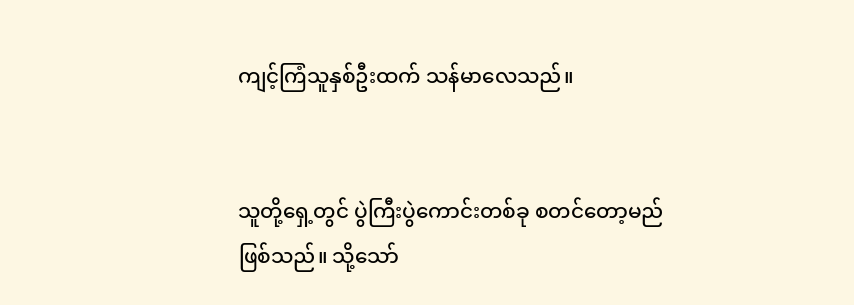ကျင့်ကြံသူနှစ်ဦးထက် သန်မာလေသည်။


သူတို့ရှေ့တွင် ပွဲကြီးပွဲကောင်းတစ်ခု စတင်တော့မည်ဖြစ်သည်။ သို့သော်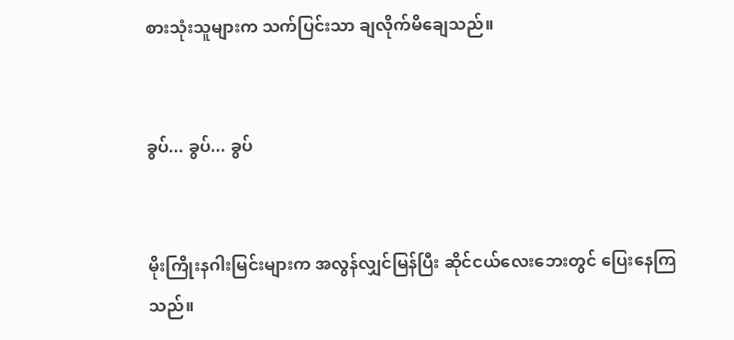စားသုံးသူများက သက်ပြင်းသာ ချလိုက်မိချေသည်။


ခွပ်... ခွပ်... ခွပ်


မိုးကြိုးနဂါးမြင်းများက အလွန်လျှင်မြန်ပြီး ဆိုင်ငယ်လေးဘေးတွင် ပြေးနေကြသည်။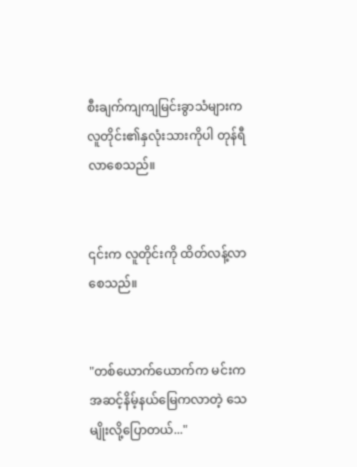စီးချက်ကျကျမြင်းခွာသံများက လူတိုင်း၏နှလုံးသားကိုပါ တုန်ရီလာစေသည်။


၎င်းက လူတိုင်းကို ထိတ်လန့်လာစေသည်။


"တစ်ယောက်ယောက်က မင်းက အဆင့်နိမ့်နယ်မြေကလာတဲ့ သေမျိုးလို့ပြောတယ်..."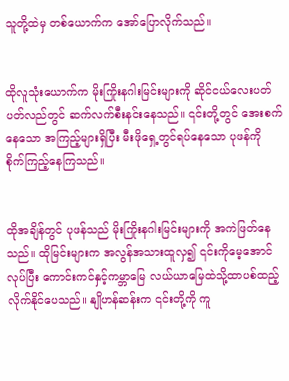သူတို့ထဲမှ တစ်ယောက်က အော်ပြောလိုက်သည်။


ထိုလူသုံးယောက်က မိုးကြိုးနဂါးမြင်းများကို ဆိုင်ငယ်လေးပတ်ပတ်လည်တွင် ဆက်လက်စီးနင်းနေသည်။ ၎င်းတို့တွင် အေးစက်နေသော အကြည့်များရှိပြီး မီးဖိုရှေ့တွင်ရပ်နေသော ပုဖန်ကို စိုက်ကြည့်နေကြသည်။


ထိုအချိန်တွင် ပုဖန်သည် မိုးကြိုးနဂါးမြင်းများကို အကဲဖြတ်နေသည်။ ထိုမြင်းများက အလွန်အသားထူလှ၍ ၎င်းကိုမေ့အောင်လုပ်ပြီး ကောင်းကင်နှင့်ကမ္ဘာမြေ လယ်ယာမြေထဲသို့ထာပစ်ထည့်လိုက်နိုင်ပေသည်။ နျိုဟန်ဆန်းက ၎င်းတို့ကို ကူ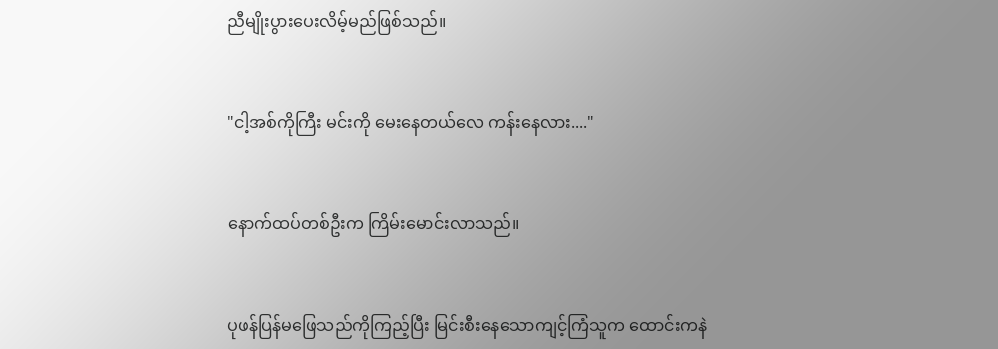ညီမျိုးပွားပေးလိမ့်မည်ဖြစ်သည်။


"ငါ့အစ်ကိုကြီး မင်းကို မေးနေတယ်လေ ကန်းနေလား...."


နောက်ထပ်တစ်ဦးက ကြိမ်းမောင်းလာသည်။


ပုဖန်ပြန်မဖြေသည်ကိုကြည့်ပြီး မြင်းစီးနေသောကျင့်ကြံသူက ထောင်းကနဲ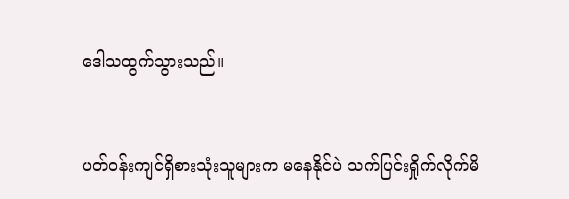ဒေါသထွက်သွားသည်။


ပတ်ဝန်းကျင်ရှိစားသုံးသူများက မနေနိုင်ပဲ သက်ပြင်းရှိုက်လိုက်မိ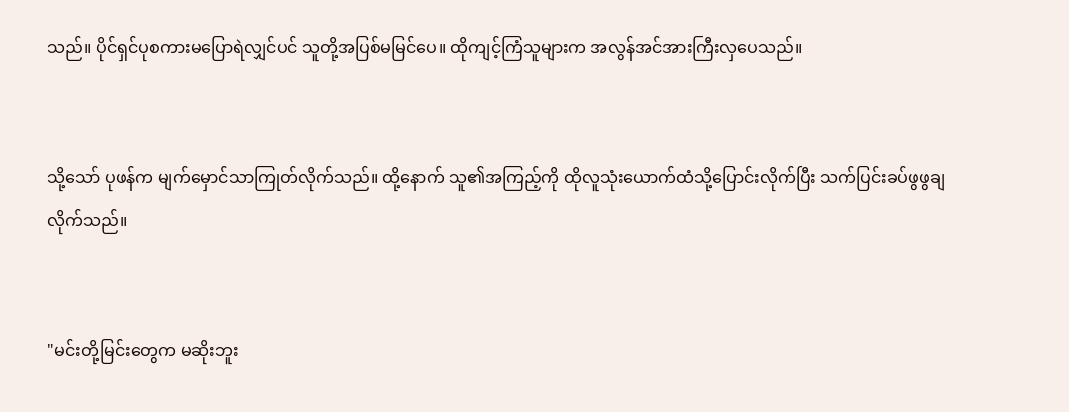သည်။ ပိုင်ရှင်ပုစကားမပြောရဲလျှင်ပင် သူတို့အပြစ်မမြင်ပေ။ ထိုကျင့်ကြံသူများက အလွန်အင်အားကြီးလှပေသည်။


သို့သော် ပုဖန်က မျက်မှောင်သာကြုတ်လိုက်သည်။ ထို့နောက် သူ၏အကြည့်ကို ထိုလူသုံးယောက်ထံသို့ပြောင်းလိုက်ပြီး သက်ပြင်းခပ်ဖွဖွချလိုက်သည်။


"မင်းတို့မြင်းတွေက မဆိုးဘူး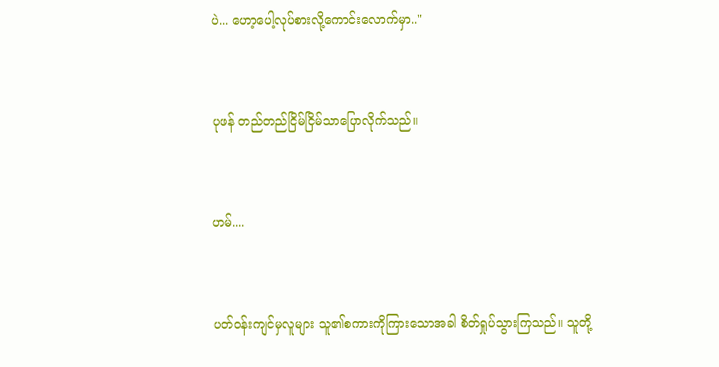ပဲ... ဟော့ပေါ့လုပ်စားလို့ကောင်းလောက်မှာ.."


ပုဖန် တည်တည်ငြိမ်ငြိမ်သာပြောလိုက်သည်။


ဟမ်....


ပတ်ဝန်းကျင်မှလူများ သူ၏စကားကိုကြားသောအခါ စိတ်ရှုပ်သွားကြသည်။ သူတို့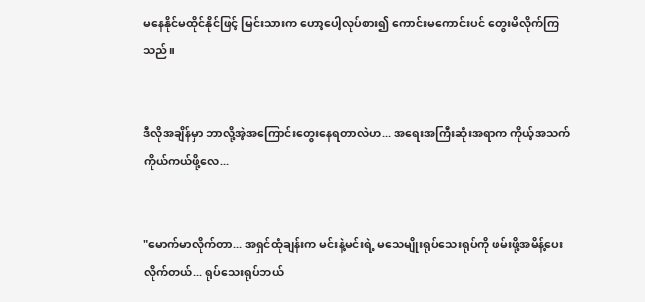မနေနိုင်မထိုင်နိုင်ဖြင့် မြင်းသားက ဟော့ပေါ့လုပ်စား၍ ကောင်းမကောင်းပင် တွေးမိလိုက်ကြသည်။


ဒီလိုအချိန်မှာ ဘာလို့အဲ့အကြောင်းတွေးနေရတာလဲဟ... အရေးအကြီးဆုံးအရာက ကိုယ့်အသက်ကိုယ်ကယ်ဖို့လေ...


"မောက်မာလိုက်တာ... အရှင်ထုံချန်းက မင်းနဲ့မင်းရဲ့ မသေမျိုးရုပ်သေးရုပ်ကို ဖမ်းဖို့အမိန့်ပေးလိုက်တယ်... ရုပ်သေးရုပ်ဘယ်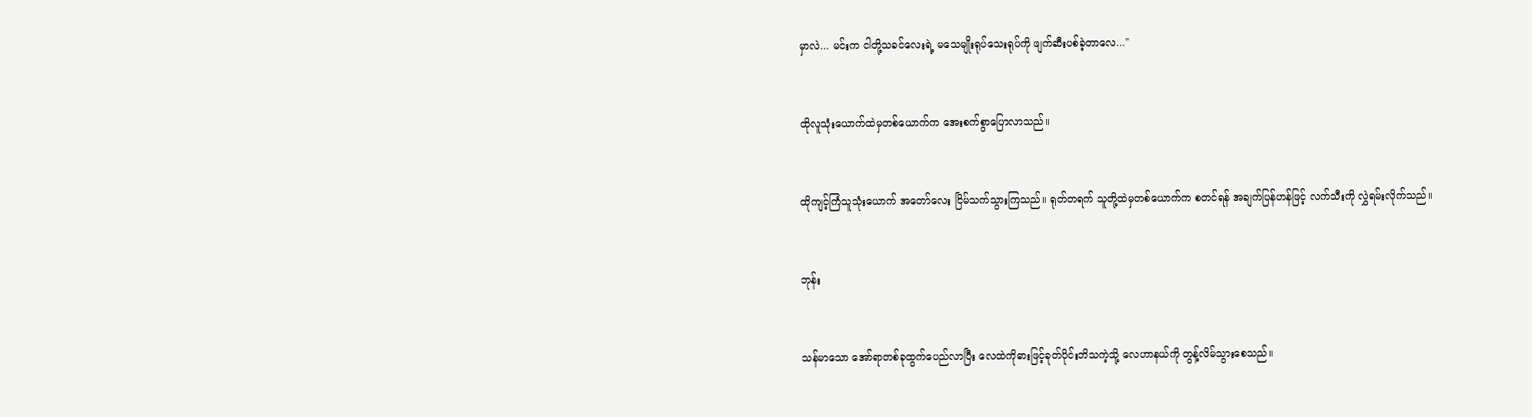မှာလဲ... မင်းက ငါတို့သခင်လေးရဲ့ မသေမျိုးရုပ်သေးရုပ်ကို ဖျက်ဆီးပစ်ခဲ့တာလေ..."


ထိုလူသုံးယောက်ထဲမှတစ်ယောက်က အေးစက်စွာပြောလာသည်။


ထိုကျင့်ကြံသူသုံးယောက် အတော်လေး ငြိမ်သက်သွားကြသည်။ ရုတ်တရက် သူတို့ထဲမှတစ်ယောက်က စတင်ရန် အချက်ပြန်ဟန်ဖြင့် လက်သီးကို လွှဲရမ်းလိုက်သည်။


ဘုန်း


သန်မာသော အော်ရာတစ်ခုထွက်ပေည်လာပြီး လေထဲကိုဓားဖြင့်ခုတ်ပိုင်းဘိသကဲ့သို့ လေဟာနယ်ကို တွန့်လိမ်သွားစေသည်။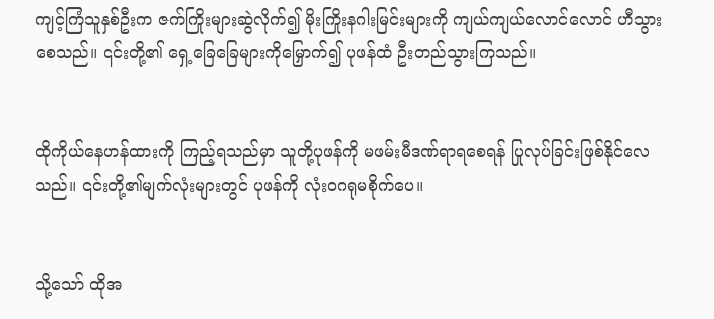ကျင့်ကြံသူနှစ်ဦးက ဇက်ကြိုးများဆွဲလိုက်၍ မိုးကြိုးနဂါးမြင်းများကို ကျယ်ကျယ်လောင်လောင် ဟီသွားစေသည်။ ၎င်းတို့၏ ရှေ့ခြေခြေများကိုမြှောက်၍ ပုဖန်ထံ ဦးတည်သွားကြသည်။


ထိုကိုယ်နေဟန်ထားကို ကြည့်ရသည်မှာ သူတို့ပုဖန်ကို မဖမ်းမီဒဏ်ရာရစေရန် ပြုလုပ်ခြင်းဖြစ်နိုင်လေသည်။ ၎င်းတို့၏မျက်လုံးများတွင် ပုဖန်ကို လုံးဝဂရုမစိုက်ပေ။


သို့သော် ထိုအ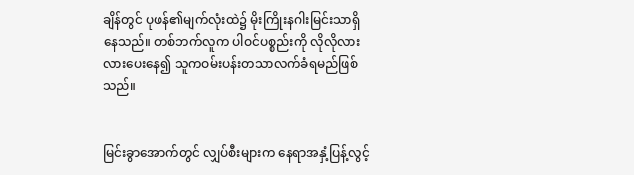ချိန်တွင် ပုဖန်၏မျက်လုံးထဲ၌ မိုးကြိုးနဂါးမြင်းသာရှိနေသည်။ တစ်ဘက်လူက ပါဝင်ပစ္စည်းကို လိုလိုလားလားပေးနေ၍ သူကဝမ်းပန်းတသာလက်ခံရမည်ဖြစ်သည်။


မြင်းခွာအောက်တွင် လျှပ်စီးများက နေရာအနှံ့ပြန့်လွင့်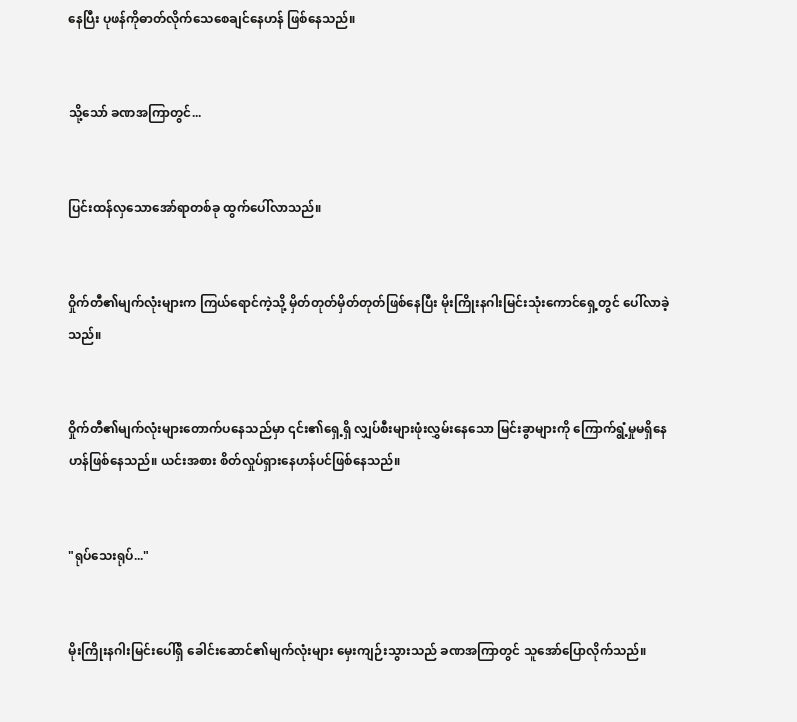နေပြီး ပုဖန်ကိုဓာတ်လိုက်သေစေချင်နေဟန် ဖြစ်နေသည်။


သို့သော် ခဏအကြာတွင်...


ပြင်းထန်လှသောအော်ရာတစ်ခု ထွက်ပေါ်လာသည်။


ဝှိုက်တီ၏မျက်လုံးများက ကြယ်ရောင်ကဲ့သို့ မှိတ်တုတ်မှိတ်တုတ်ဖြစ်နေပြီး မိုးကြိုးနဂါးမြင်းသုံးကောင်ရှေ့တွင် ပေါ်လာခဲ့သည်။


ဝှိုက်တီ၏မျက်လုံးများတောက်ပနေသည်မှာ ၎င်း၏ရှေ့ရှိ လျှပ်စီးများဖုံးလွှမ်းနေသော မြင်းခွာများကို ကြောက်ရွံ့မှုမရှိနေဟန်ဖြစ်နေသည်။ ယင်းအစား စိတ်လှုပ်ရှားနေဟန်ပင်ဖြစ်နေသည်။


"ရုပ်သေးရုပ်..."


မိုးကြိုးနဂါးမြင်းပေါ်ရှိ ခေါင်းဆောင်၏မျက်လုံးများ မှေးကျဉ်းသွားသည် ခဏအကြာတွင် သူအော်ပြောလိုက်သည်။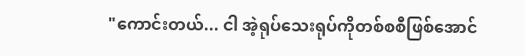"ကောင်းတယ်... ငါ အဲ့ရုပ်သေးရုပ်ကိုတစ်စစီဖြစ်အောင်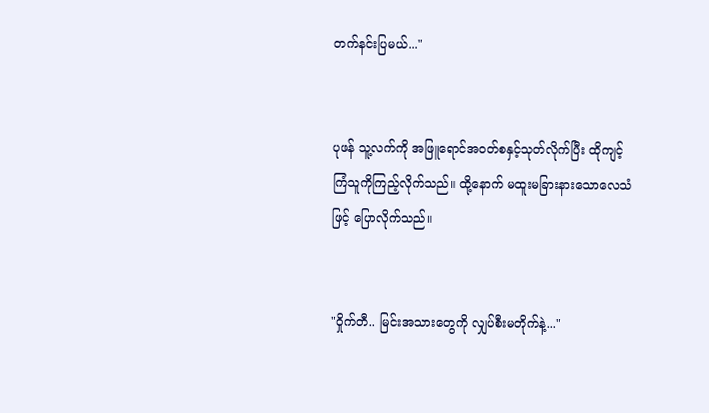တက်နင်းပြမယ်..."


ပုဖန် သူ့လက်ကို အဖြူရောင်အဝတ်စနှင့်သုတ်လိုက်ပြီး ထိုကျင့်ကြံသူကိုကြည့်လိုက်သည်။ ထို့နောက် မထူးမခြားနားသောလေသံဖြင့် ပြောလိုက်သည်။


"ဝှိုက်တီ.. မြင်းအသားတွေကို လျှပ်စီးမတိုက်နဲ့..."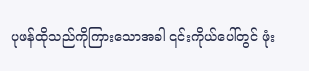ပုဖန်ထိုသည်ကိုကြားသောအခါ ၎င်းကိုယ်ပေါ်တွင် ဖုံး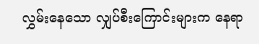လွှမ်းနေသော လျှပ်စီးကြောင်းများက နေရာ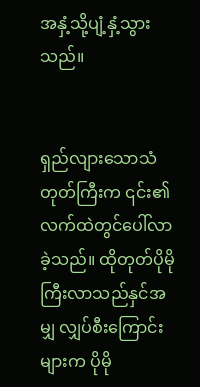အနှံ့သို့ပျံ့နှံ့သွားသည်။


ရှည်လျားသောသံတုတ်ကြီးက ၎င်း၏လက်ထဲတွင်ပေါ်လာခဲ့သည်။ ထိုတုတ်ပိုမိုကြီးလာသည်နှင်အမျှ လျှပ်စီးကြောင်းများက ပိုမို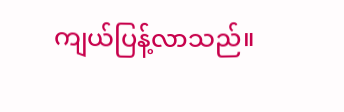ကျယ်ပြန့်လာသည်။